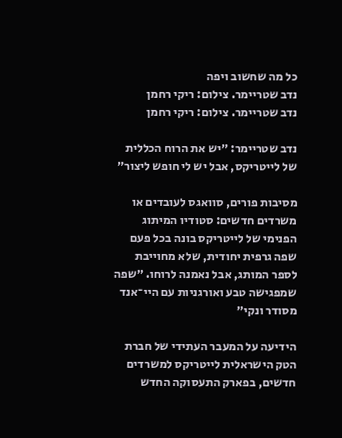כל מה שחשוב ויפה
נדב שטריימר. צילום: ריקי רחמן
נדב שטריימר. צילום: ריקי רחמן

נדב שטריימר: ״יש את הרוח הכללית של לייטריקס, אבל יש לי חופש ליצור״

מסיבות פורים, סוואגס לעובדים או משרדים חדשים: סטודיו המיתוג הפנימי של לייטריקס בונה בכל פעם שפה גרפית יחודית, שלא מחוייבת לספר המותג, אבל נאמנה לרוחו. ״שפה שמפגישה טבע ואורגניות עם היי־אנד מסודר ונקי״

הידיעה על המעבר העתידי של חברת הטק הישראלית לייטריקס למשרדים חדשים, בפארק התעסוקה החדש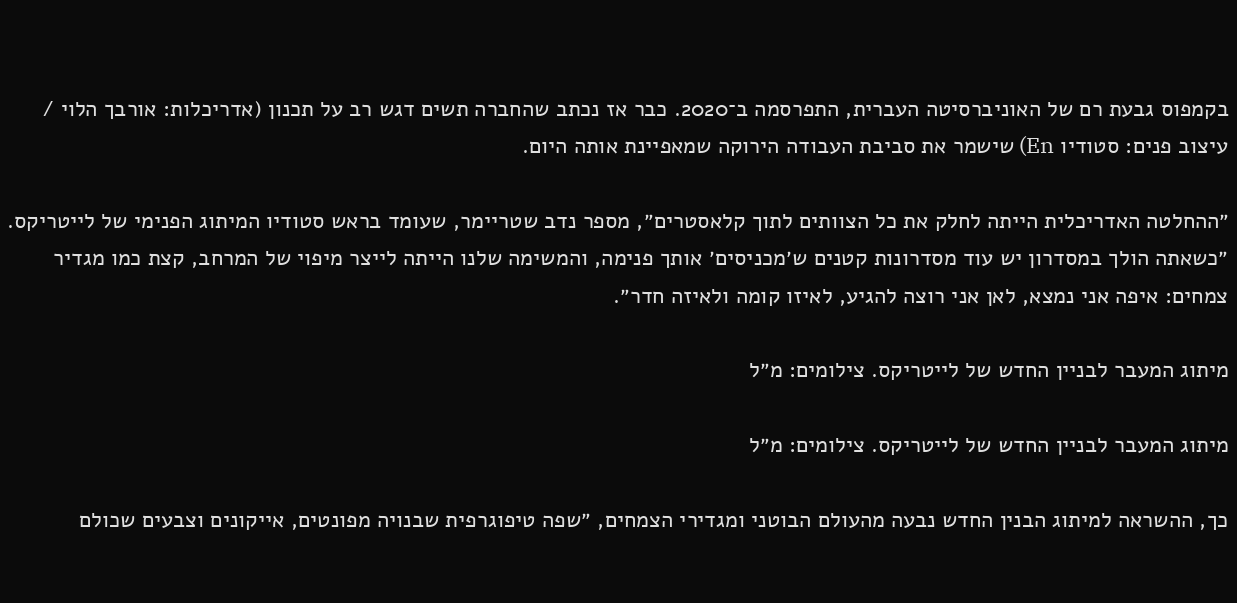בקמפוס גבעת רם של האוניברסיטה העברית, התפרסמה ב־2020. כבר אז נכתב שהחברה תשים דגש רב על תכנון (אדריכלות: אורבך הלוי / עיצוב פנים: סטודיו En) שישמר את סביבת העבודה הירוקה שמאפיינת אותה היום.

״ההחלטה האדריכלית הייתה לחלק את כל הצוותים לתוך קלאסטרים״, מספר נדב שטריימר, שעומד בראש סטודיו המיתוג הפנימי של לייטריקס. ״כשאתה הולך במסדרון יש עוד מסדרונות קטנים ש׳מכניסים׳ אותך פנימה, והמשימה שלנו הייתה לייצר מיפוי של המרחב, קצת כמו מגדיר צמחים: איפה אני נמצא, לאן אני רוצה להגיע, לאיזו קומה ולאיזה חדר״.

מיתוג המעבר לבניין החדש של לייטריקס. צילומים: מ״ל

מיתוג המעבר לבניין החדש של לייטריקס. צילומים: מ״ל

כך, ההשראה למיתוג הבנין החדש נבעה מהעולם הבוטני ומגדירי הצמחים, ״שפה טיפוגרפית שבנויה מפונטים, אייקונים וצבעים שכולם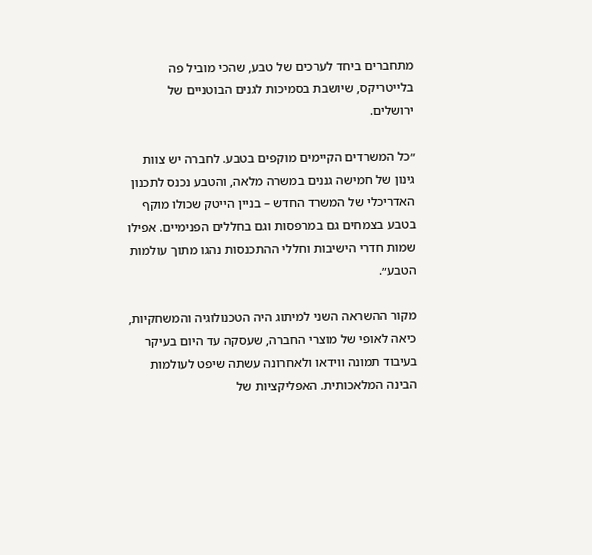מתחברים ביחד לערכים של טבע, שהכי מוביל פה בלייטריקס, שיושבת בסמיכות לגנים הבוטניים של ירושלים.

״כל המשרדים הקיימים מוקפים בטבע. לחברה יש צוות גינון של חמישה גננים במשרה מלאה, והטבע נכנס לתכנון האדריכלי של המשרד החדש – בניין הייטק שכולו מוקף בטבע בצמחים גם במרפסות וגם בחללים הפנימיים. אפילו שמות חדרי הישיבות וחללי ההתכנסות נהגו מתוך עולמות הטבע״.

מקור ההשראה השני למיתוג היה הטכנולוגיה והמשחקיות, כיאה לאופי של מוצרי החברה, שעסקה עד היום בעיקר בעיבוד תמונה ווידאו ולאחרונה עשתה שיפט לעולמות הבינה המלאכותית. האפליקציות של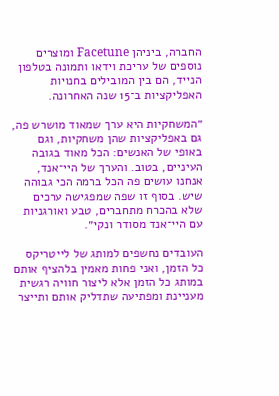החברה, ביניהן Facetune ומוצרים נוספים של עריכת וידאו ותמונה בטלפון הנייד, הם בין המובילים בחנויות האפליקציות ב־15 שנה האחרונה.

״המשחקיות היא ערך שמאוד מושרש פה, גם באפליקציות שהן משחקיות, וגם באופי של האנשים: הכל מאוד בגובה העיניים, בטוב. והערך של היי־אנד, אנחנו עושים פה הכל ברמה הכי גבוהה שיש. בסוף זו שפה שמפגישה ערכים שלא בהכרח מתחברים, טבע ואורגניות עם היי־אנד מסודר ונקי״.

העובדים נחשפים למותג של לייטריקס כל הזמן, ואני פחות מאמין בלהציף אותם במותג כל הזמן אלא ליצור חוויה רגשית מעניינת ומפתיעה שתדליק אותם ותייצר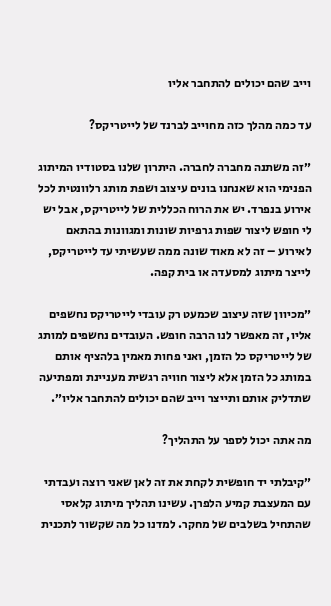וייב שהם יכולים להתחבר אליו

עד כמה מהלך כזה מחוייב לברנד של לייטריקס?

״זה משתנה מחברה לחברה. היתרון שלנו בסטודיו המיתוג הפנימי הוא שאנחנו בונים עיצוב ושפת מותג רלוונטית לכל אירוע בנפרד. יש את הרוח הכללית של לייטריקס, אבל יש לי חופש ליצור שפות גרפיות שונות ומגוונות בהתאם לאירוע – זה לא מאוד שונה ממה שעשיתי עד לייטריקס, לייצר מיתוג למסעדה או בית קפה.

״מכיוון שזה עיצוב שכמעט רק עובדי לייטריקס נחשפים אליו, זה מאפשר לנו הרבה חופש. העובדים נחשפים למותג של לייטריקס כל הזמן, ואני פחות מאמין בלהציף אותם במותג כל הזמן אלא ליצור חוויה רגשית מעניינת ומפתיעה שתדליק אותם ותייצר וייב שהם יכולים להתחבר אליו״.

מה אתה יכול לספר על התהליך?

״קיבלתי יד חופשית לקחת את זה לאן שאני רוצה ועבדתי עם המעצבת קמיע הלפרן. עשינו תהליך מיתוג קלאסי שהתחיל בשלבים של מחקר. למדנו כל מה שקשור לתכנית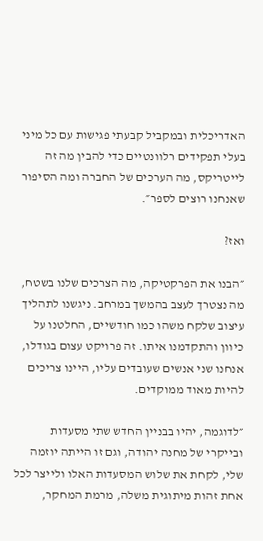האדריכלית ובמקביל קבעתי פגישות עם כל מיני בעלי תפקידים רלוונטיים כדי להבין מה זה לייטריקס, מה הערכים של החברה ומה הסיפור שאנחנו רוצים לספר״.

ואז?

״הבנו את הפרקטיקה, מה הצרכים שלנו בשטח, מה נצטרך לעצב בהמשך במרחב. ניגשנו לתהליך עיצוב שלקח משהו כמו חודשיים, החלטנו על כיוון והתקדמנו איתו. זה פרויקט עצום בגודלו, אנחנו שני אנשים שעובדים עליו, היינו צריכים להיות מאוד ממוקדים.

״לדוגמה, יהיו בבניין החדש שתי מסעדות ובייקרי של מחנה יהודה, וגם זו הייתה יוזמה שלי, לקחת את שלוש המסעדות האלו ולייצר לכל אחת זהות מיתוגית משלה, מרמת המחקר,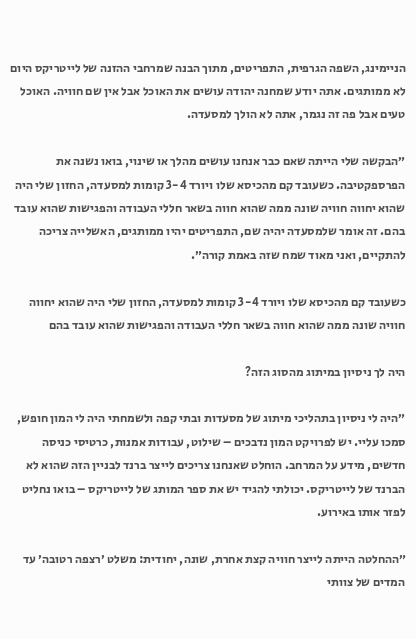הניימינג, השפה הגרפית, התפריטים, מתוך הבנה שמרחבי ההזנה של לייטריקס היום לא ממותגים. אתה יודע שמחנה יהודה עושים את האוכל אבל אין שם חוויה. האוכל טעים אבל פה זה נגמר, אתה לא הולך למסעדה.

״הבקשה שלי הייתה שאם כבר אנחנו עושים מהלך או שינוי, בואו נשנה את הפרספקטיבה. כשעובד קם מהכיסא שלו ויורד 3-4 קומות למסעדה, החזון שלי היה שהוא יחווה חוויה שונה ממה שהוא חווה בשאר חללי העבודה והפגישות שהוא עובד בהם. זה אומר שלמסעדה יהיה שם, התפריטים יהיו ממותגים, האשלייה צריכה להתקיים, ואני מאוד שמח שזה באמת קורה״.

כשעובד קם מהכיסא שלו ויורד 3-4 קומות למסעדה, החזון שלי היה שהוא יחווה חוויה שונה ממה שהוא חווה בשאר חללי העבודה והפגישות שהוא עובד בהם

היה לך ניסיון במיתוג מהסוג הזה?

״היה לי ניסיון בתהליכי מיתוג של מסעדות ובתי קפה ולשמחתי היה לי המון חופש, סמכו עליי. יש לפרויקט המון נדבכים – שילוט, עבודות אמנות, כרטיסי כניסה חדשים, מידע על המרחב. הוחלט שאנחנו צריכים לייצר ברנד לבניין הזה שהוא לא הברנד של לייטריקס. יכולתי להגיד יש את ספר המותג של לייטריקס – בואו נחליט לפזר אותו באירוע.

״ההחלטה הייתה לייצר חוויה קצת אחרת, שונה, יחודית: משלט ׳רצפה רטובה׳ עד המדים של צוותי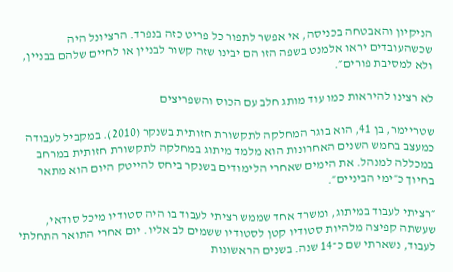הניקיון והאבטחה בכניסה, אי אפשר לתפור כל פריט כזה בנפרד. הרציונל היה שכשהעובדים יראו אלמנט בשפה הזו הם יבינו שזה קשור לבניין או לחיים שלהם בבניין, ולא למסיבת פורים״.

לא רצינו להיראות כמו עוד מותג חלב עם הכוס והשפריצים

שטריימר, בן 41, הוא בוגר המחלקה לתקשורת חזותית בשנקר (2010). במקביל לעבודה כמעצב בחמש השנים האחרונות הוא מלמד מיתוג במחלקה לתקשורת חזותית במרחב במכללה למנהל. את הימים שאחרי הלימודים בשנקר ביחס להייטק היום הוא מתאר בחיוך כ״ימי הביניים״.

״רציתי לעבוד במיתוג, ומשרד אחד שממש רציתי לעבוד בו היה סטודיו מיכל סודאי, שעשתה קפיצה מלהיות סטודיו קטן לסטודיו ששמים לב אליו. יום אחרי התואר התחלתי לעבוד, נשארתי שם כ־14 שנה. בשנים הראשונות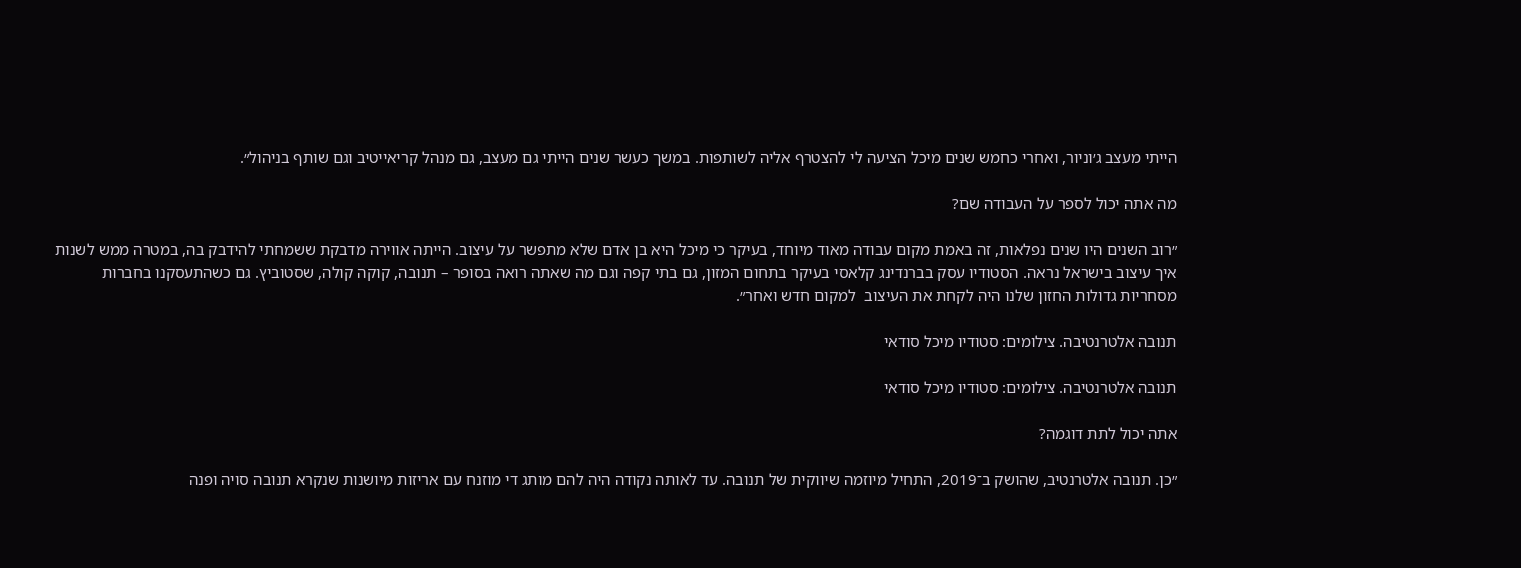הייתי מעצב ג׳וניור, ואחרי כחמש שנים מיכל הציעה לי להצטרף אליה לשותפות. במשך כעשר שנים הייתי גם מעצב, גם מנהל קריאייטיב וגם שותף בניהול״.

מה אתה יכול לספר על העבודה שם?

״רוב השנים היו שנים נפלאות, זה באמת מקום עבודה מאוד מיוחד, בעיקר כי מיכל היא בן אדם שלא מתפשר על עיצוב. הייתה אווירה מדבקת ששמחתי להידבק בה, במטרה ממש לשנות איך עיצוב בישראל נראה. הסטודיו עסק בברנדינג קלאסי בעיקר בתחום המזון, גם בתי קפה וגם מה שאתה רואה בסופר – תנובה, קוקה קולה, שסטוביץ. גם כשהתעסקנו בחברות מסחריות גדולות החזון שלנו היה לקחת את העיצוב  למקום חדש ואחר״.

תנובה אלטרנטיבה. צילומים: סטודיו מיכל סודאי

תנובה אלטרנטיבה. צילומים: סטודיו מיכל סודאי

אתה יכול לתת דוגמה?

״כן. תנובה אלטרנטיב, שהושק ב־2019, התחיל מיוזמה שיווקית של תנובה. עד לאותה נקודה היה להם מותג די מוזנח עם אריזות מיושנות שנקרא תנובה סויה ופנה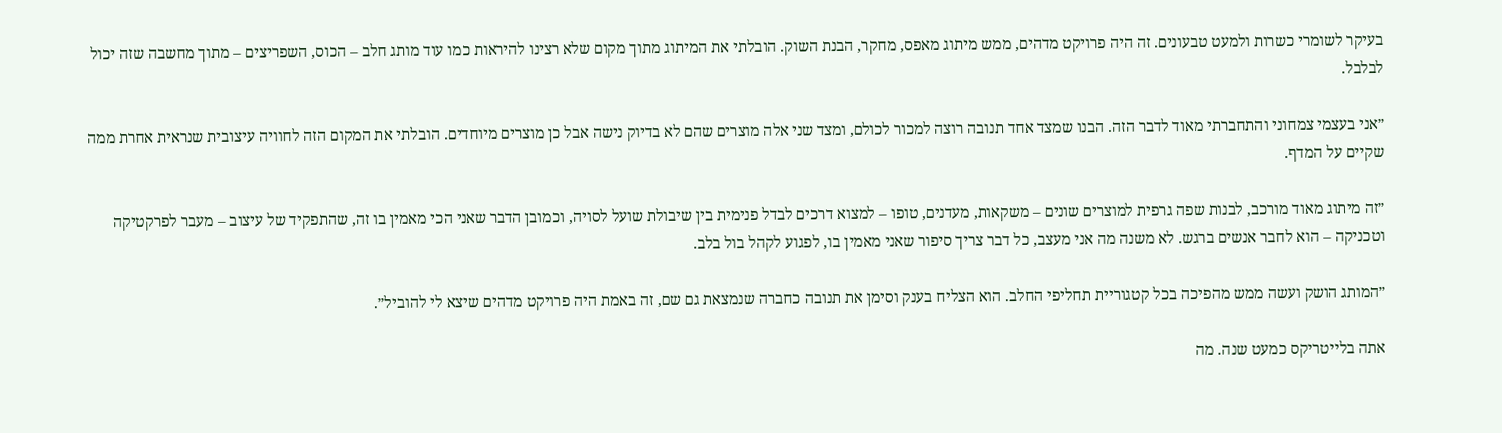בעיקר לשומרי כשרות ולמעט טבעונים. זה היה פרויקט מדהים, ממש מיתוג מאפס, מחקר, הבנת השוק. הובלתי את המיתוג מתוך מקום שלא רצינו להיראות כמו עוד מותג חלב – הכוס, השפריצים – מתוך מחשבה שזה יכול לבלבל.

״אני בעצמי צמחוני והתחברתי מאוד לדבר הזה. הבנו שמצד אחד תנובה רוצה למכור לכולם, ומצד שני אלה מוצרים שהם לא בדיוק נישה אבל כן מוצרים מיוחדים. הובלתי את המקום הזה לחוויה עיצובית שנראית אחרת ממה שקיים על המדף.

״זה מיתוג מאוד מורכב, לבנות שפה גרפית למוצרים שונים – משקאות, מעדנים, טופו – למצוא דרכים לבדל פנימית בין שיבולת שועל לסויה, וכמובן הדבר שאני הכי מאמין בו זה, שהתפקיד של עיצוב – מעבר לפרקטיקה וטכניקה – הוא לחבר אנשים ברגש. לא משנה מה אני מעצב, כל דבר צריך סיפור שאני מאמין בו, לפגוע לקהל בול בלב.

״המותג הושק ועשה ממש מהפיכה בכל קטגוריית תחליפי החלב. הוא הצליח בענק וסימן את תנובה כחברה שנמצאת גם שם, זה באמת היה פרויקט מדהים שיצא לי להוביל״.

אתה בלייטריקס כמעט שנה. מה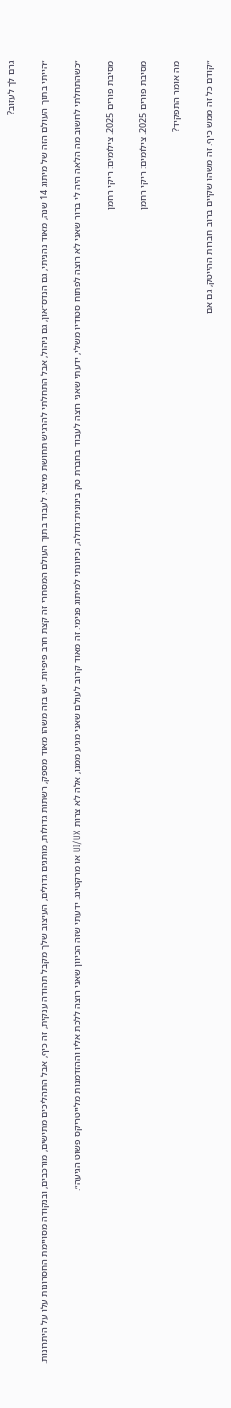גרם לך לעזוב?

״הייתי בתוך העולם הזה של מיתוג 14 שנה, מאוד נהניתי, גם הנדס־און, גם ניהול, אבל התחלתי להרגיש תחושת מיצוי. לעבוד בתוך העולם המסחרי זה קצת חרב פיפיות. יש בזה משהו מאוד מספק, רשתות גדולות, מותגים גדולים, העיצוב שלך מקבל תהודה ענקית, זה כיף, אבל התהליכים מתישים, מורכבים, ובנקודה מסויימת החסרונות עלו על היתרונות.

״כשהתחלתי לחשוב מה הלאה היה לי ברור שאני לא רוצה לפתוח סטודיו משלי, ידעתי שאני רוצה לעבוד בחברת טק בינונית־גדולה, וכיוונתי למיתוג פנימי. זה מאוד קרוב לעולם שאני מגיע ממנו, אלה לא צרות UI/UX או מרקטינג. ידעתי שזה הכיוון שאני רוצה ללכת אליו וההזדמנות מלייטריקס פשוט הגיעה״.

מסיבת פורים 2025. צילומים: ריקי רחמן

מסיבת פורים 2025. צילומים: ריקי רחמן

מה אומר התפקיד?

״קודם כל זה ממש כיף. זה משהו שקיים ברוב חברות ההייטק, גם אם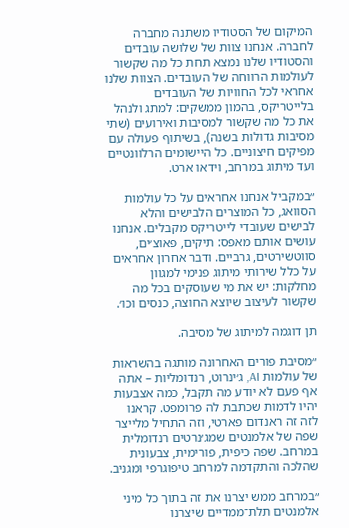המיקום של הסטודיו משתנה מחברה לחברה. אנחנו צוות של שלושה עובדים והסטודיו שלנו נמצא תחת כל מה שקשור לעולמות הרווחה של העובדים. הצוות שלנו אחראי לכל החוויות של העובדים בלייטריקס, בהמון ממשקים: למתג ולנהל את כל מה שקשור למסיבות ואירועים (שתי מסיבות גדולות בשנה), בשיתוף פעולה עם מפיקים חיצוניים. כל היישומים הרלוונטיים ועד מיתוג במרחב, וידאו ארט.

״במקביל אנחנו אחראים על כל עולמות הסוואג, כל המוצרים הלבישים והלא לבישים שעובדי לייטריקס מקבלים. אנחנו עושים אותם מאפס: תיקים, פאוצ׳ים, סווטשירטים, גרביים. ודבר אחרון אחראים על כלל שירותי מיתוג פנימי למגוון מחלקות: יש את מי שעוסקים בכל מה שקשור לעיצוב שיוצא החוצה, כנסים וכו׳.

תן דוגמה למיתוג של מסיבה.

״מסיבת פורים האחרונה מותגה בהשראות של עולמות AI, ג׳ינרוט, רנדומליות – אתה אף פעם לא יודע מה תקבל, כמה אצבעות יהיו לדמות שכתבת לה פרומפט. קראנו לזה זה ראנדום פארטי, וזה התחיל מלייצר שפה של אלמנטים שמג׳נרטים רנדומלית במרחב. שפה כיפית, פורימית, צבעונית שהלכה והתקדמה למרחב טיפוגרפי ומגניב.

״במרחב ממש יצרנו את זה בתוך כל מיני אלמנטים תלת־ממדיים שיצרנו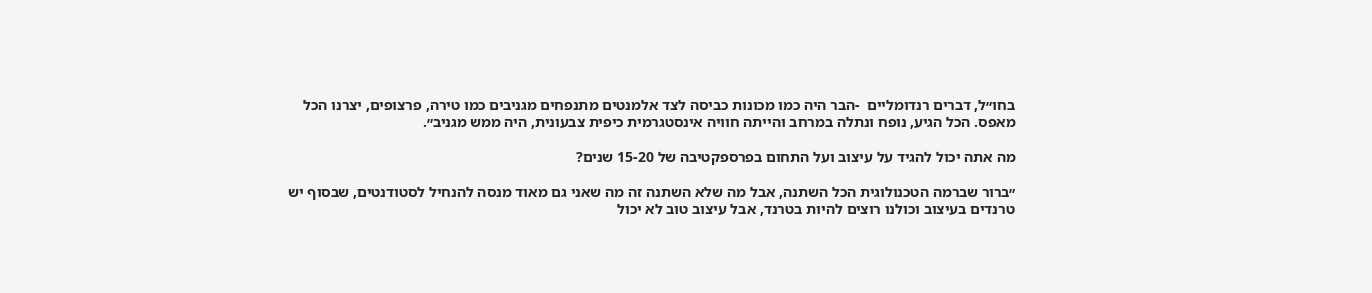בחו״ל, דברים רנדומליים  -הבר היה כמו מכונות כביסה לצד אלמנטים מתנפחים מגניבים כמו טירה, פרצופים, יצרנו הכל מאפס. הכל הגיע, נופח ונתלה במרחב והייתה חוויה אינסטגרמית כיפית צבעונית, היה ממש מגניב״.

מה אתה יכול להגיד על עיצוב ועל התחום בפרספקטיבה של 15-20 שנים?

״ברור שברמה הטכנולוגית הכל השתנה, אבל מה שלא השתנה זה מה שאני גם מאוד מנסה להנחיל לסטודנטים, שבסוף יש טרנדים בעיצוב וכולנו רוצים להיות בטרנד, אבל עיצוב טוב לא יכול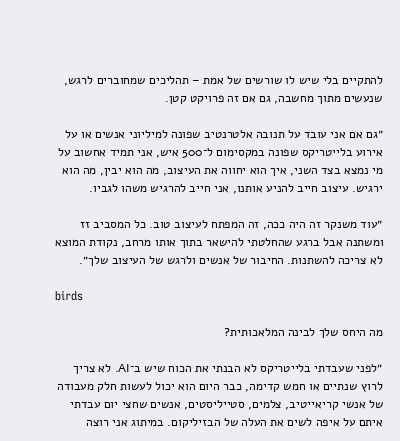להתקיים בלי שיש לו שורשים של אמת – תהליכים שמחוברים לרגש, שנעשים מתוך מחשבה, גם אם זה פרויקט קטן.

״גם אם אני עובד על תנובה אלטרנטיב שפונה למיליוני אנשים או על אירוע בלייטריקס שפונה במקסימום ל־500 איש, אני תמיד אחשוב על מי נמצא בצד השני, איך הוא יחווה את העיצוב, מה הוא יבין, מה הוא ירגיש. עיצוב חייב להניע אותנו, אני חייב להרגיש משהו לגביו.

״עוד משנקר זה היה ככה, זה המפתח לעיצוב טוב. כל המסביב זז ומשתנה אבל ברגע שהחלטתי להישאר בתוך אותו מרחב, נקודת המוצא לא צריכה להשתנות. החיבור של אנשים ולרגש של העיצוב שלך״.

birds

מה היחס שלך לבינה המלאכותית?

״לפני שעבדתי בלייטריקס לא הבנתי את הכוח שיש ב־AI. לא צריך לרוץ שנתיים או חמש קדימה, כבר היום הוא יכול לעשות חלק מעבודה של אנשי קריאייטיב, צלמים, סטייליסטים, אנשים שחצי יום עבדתי איתם על איפה לשים את העלה של הבזיליקום. במיתוג אני רוצה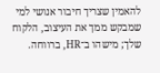להאמין שצריך חיבור אנושי למי שמבקש ממך את העיצוב, הלקוח שלך; מישהו ב־HR, ברווחה.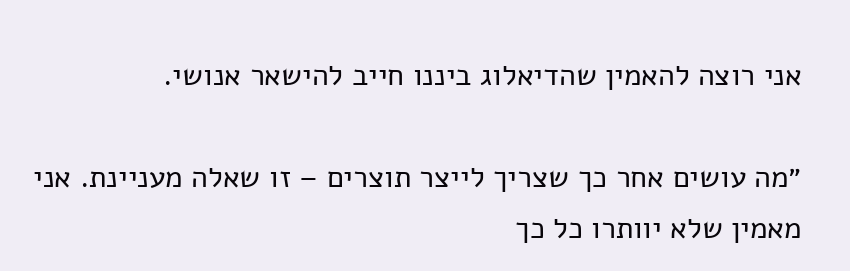אני רוצה להאמין שהדיאלוג ביננו חייב להישאר אנושי.

״מה עושים אחר כך שצריך לייצר תוצרים – זו שאלה מעניינת. אני מאמין שלא יוותרו כל כך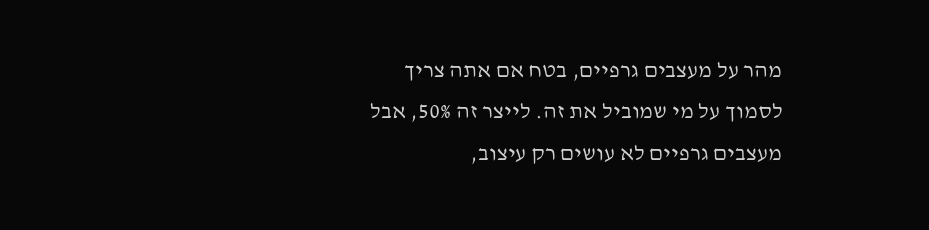מהר על מעצבים גרפיים, בטח אם אתה צריך לסמוך על מי שמוביל את זה. לייצר זה 50%, אבל מעצבים גרפיים לא עושים רק עיצוב,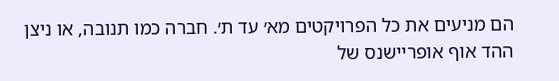הם מניעים את כל הפרויקטים מא׳ עד ת׳. חברה כמו תנובה, או ניצן ההד אוף אופריישנס של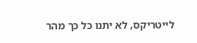לייטריקס, לא יתנו כל כך מהר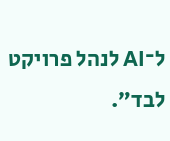ל־AI לנהל פרויקט לבד״.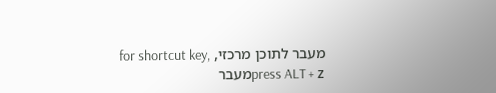מעבר לתוכן מרכזי, for shortcut key, press ALT + zמעבר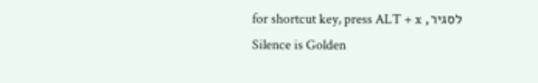לסגיר, for shortcut key, press ALT + x
Silence is Golden